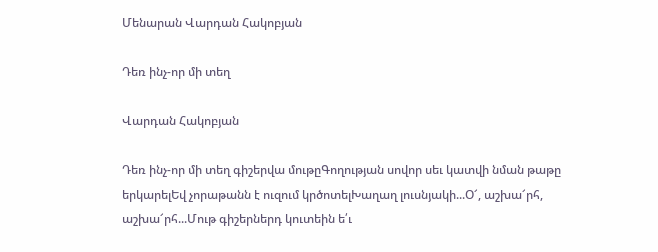Մենարան Վարդան Հակոբյան

Դեռ ինչ-որ մի տեղ

Վարդան Հակոբյան

Դեռ ինչ-որ մի տեղ գիշերվա մութըԳողության սովոր սեւ կատվի նման թաթը երկարելԵվ չորաթանն է ուզում կրծոտելԽաղաղ լուսնյակի...Օ՜, աշխա՜րհ, աշխա՜րհ...Մութ գիշերներդ կուտեին ե՛ւ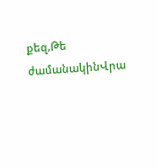քեզ,Թե ժամանակինՎրա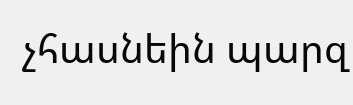չհասնեին պարզ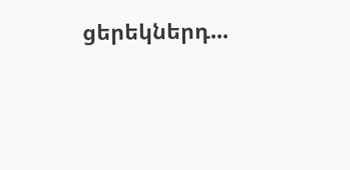ցերեկներդ...